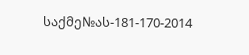საქმე№ას-181-170-2014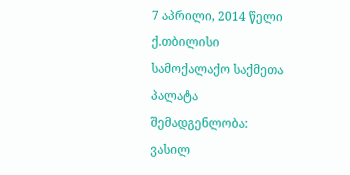7 აპრილი, 2014 წელი
ქ.თბილისი
სამოქალაქო საქმეთა პალატა
შემადგენლობა:
ვასილ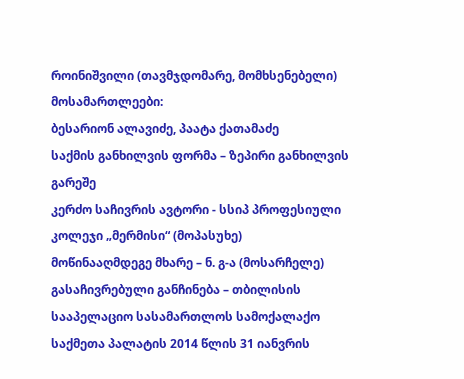როინიშვილი (თავმჯდომარე, მომხსენებელი)
მოსამართლეები:
ბესარიონ ალავიძე, პაატა ქათამაძე
საქმის განხილვის ფორმა – ზეპირი განხილვის გარეშე
კერძო საჩივრის ავტორი - სსიპ პროფესიული კოლეჯი „მერმისი“ (მოპასუხე)
მოწინააღმდეგე მხარე – ნ. გ-ა (მოსარჩელე)
გასაჩივრებული განჩინება – თბილისის სააპელაციო სასამართლოს სამოქალაქო საქმეთა პალატის 2014 წლის 31 იანვრის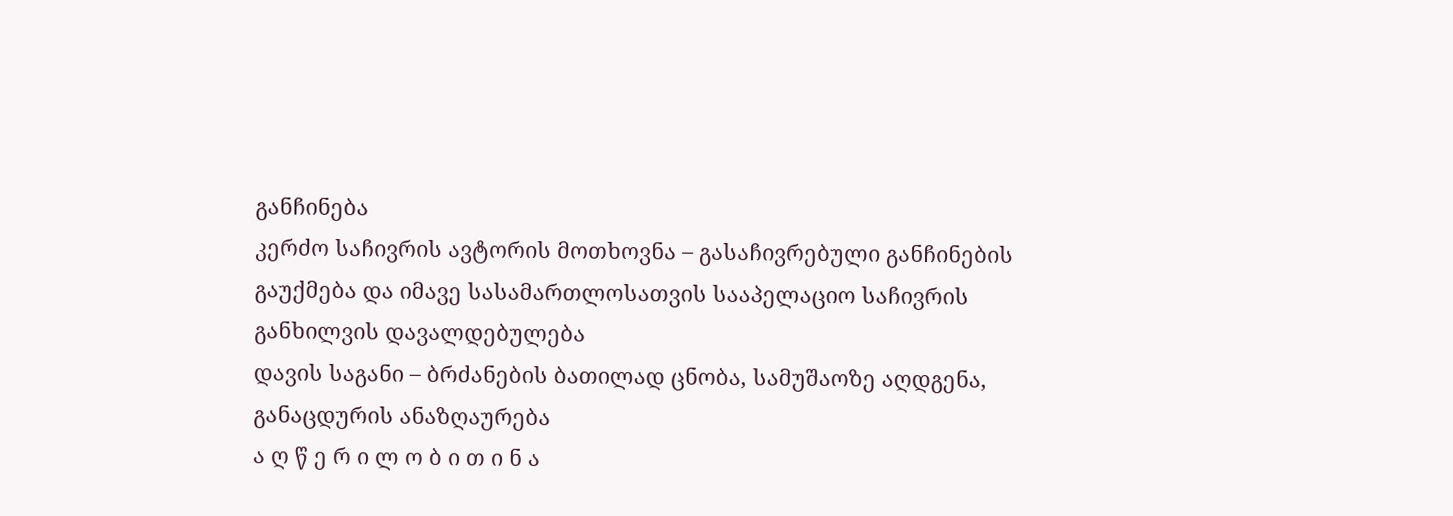განჩინება
კერძო საჩივრის ავტორის მოთხოვნა – გასაჩივრებული განჩინების გაუქმება და იმავე სასამართლოსათვის სააპელაციო საჩივრის განხილვის დავალდებულება
დავის საგანი – ბრძანების ბათილად ცნობა, სამუშაოზე აღდგენა, განაცდურის ანაზღაურება
ა ღ წ ე რ ი ლ ო ბ ი თ ი ნ ა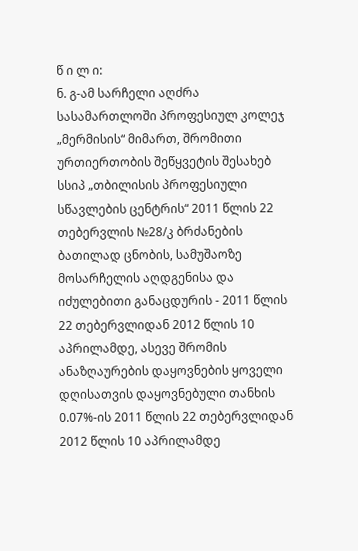წ ი ლ ი:
ნ. გ-ამ სარჩელი აღძრა სასამართლოში პროფესიულ კოლეჯ „მერმისის“ მიმართ, შრომითი ურთიერთობის შეწყვეტის შესახებ სსიპ „თბილისის პროფესიული სწავლების ცენტრის“ 2011 წლის 22 თებერვლის №28/კ ბრძანების ბათილად ცნობის, სამუშაოზე მოსარჩელის აღდგენისა და იძულებითი განაცდურის - 2011 წლის 22 თებერვლიდან 2012 წლის 10 აპრილამდე, ასევე შრომის ანაზღაურების დაყოვნების ყოველი დღისათვის დაყოვნებული თანხის 0.07%-ის 2011 წლის 22 თებერვლიდან 2012 წლის 10 აპრილამდე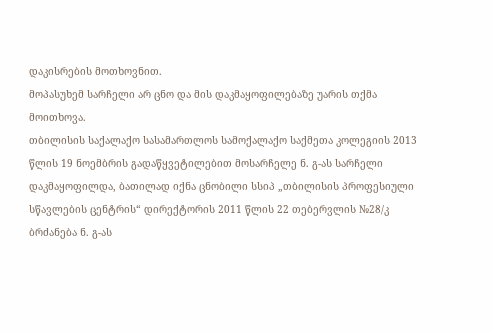დაკისრების მოთხოვნით.
მოპასუხემ სარჩელი არ ცნო და მის დაკმაყოფილებაზე უარის თქმა მოითხოვა.
თბილისის საქალაქო სასამართლოს სამოქალაქო საქმეთა კოლეგიის 2013 წლის 19 ნოემბრის გადაწყვეტილებით მოსარჩელე ნ. გ-ას სარჩელი დაკმაყოფილდა, ბათილად იქნა ცნობილი სსიპ „თბილისის პროფესიული სწავლების ცენტრის“ დირექტორის 2011 წლის 22 თებერვლის №28/კ ბრძანება ნ. გ-ას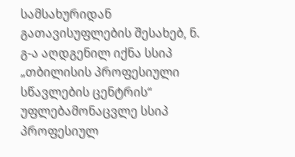სამსახურიდან გათავისუფლების შესახებ, ნ. გ-ა აღდგენილ იქნა სსიპ „თბილისის პროფესიული სწავლების ცენტრის“ უფლებამონაცვლე სსიპ პროფესიულ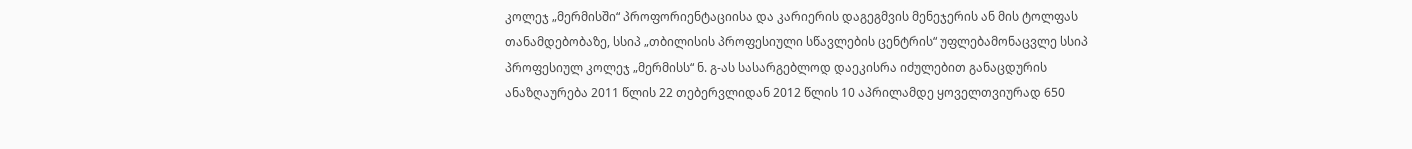კოლეჯ „მერმისში“ პროფორიენტაციისა და კარიერის დაგეგმვის მენეჯერის ან მის ტოლფას თანამდებობაზე, სსიპ „თბილისის პროფესიული სწავლების ცენტრის“ უფლებამონაცვლე სსიპ პროფესიულ კოლეჯ „მერმისს“ ნ. გ-ას სასარგებლოდ დაეკისრა იძულებით განაცდურის ანაზღაურება 2011 წლის 22 თებერვლიდან 2012 წლის 10 აპრილამდე ყოველთვიურად 650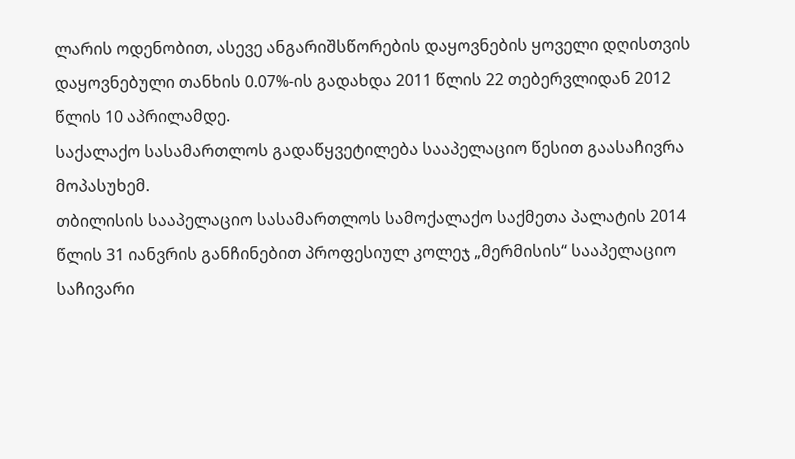ლარის ოდენობით, ასევე ანგარიშსწორების დაყოვნების ყოველი დღისთვის დაყოვნებული თანხის 0.07%-ის გადახდა 2011 წლის 22 თებერვლიდან 2012 წლის 10 აპრილამდე.
საქალაქო სასამართლოს გადაწყვეტილება სააპელაციო წესით გაასაჩივრა მოპასუხემ.
თბილისის სააპელაციო სასამართლოს სამოქალაქო საქმეთა პალატის 2014 წლის 31 იანვრის განჩინებით პროფესიულ კოლეჯ „მერმისის“ სააპელაციო საჩივარი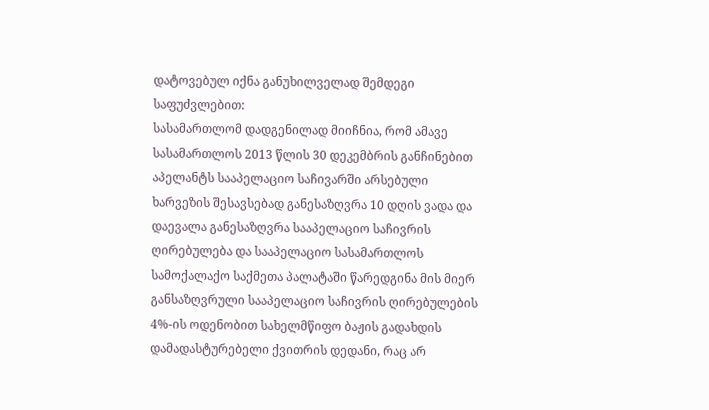დატოვებულ იქნა განუხილველად შემდეგი საფუძვლებით:
სასამართლომ დადგენილად მიიჩნია, რომ ამავე სასამართლოს 2013 წლის 30 დეკემბრის განჩინებით აპელანტს სააპელაციო საჩივარში არსებული ხარვეზის შესავსებად განესაზღვრა 10 დღის ვადა და დაევალა განესაზღვრა სააპელაციო საჩივრის ღირებულება და სააპელაციო სასამართლოს სამოქალაქო საქმეთა პალატაში წარედგინა მის მიერ განსაზღვრული სააპელაციო საჩივრის ღირებულების 4%-ის ოდენობით სახელმწიფო ბაჟის გადახდის დამადასტურებელი ქვითრის დედანი, რაც არ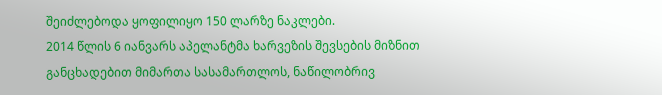შეიძლებოდა ყოფილიყო 150 ლარზე ნაკლები.
2014 წლის 6 იანვარს აპელანტმა ხარვეზის შევსების მიზნით განცხადებით მიმართა სასამართლოს, ნაწილობრივ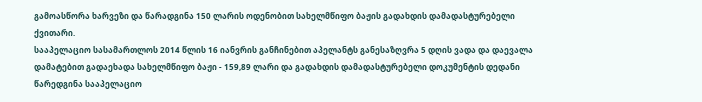გამოასწორა ხარვეზი და წარადგინა 150 ლარის ოდენობით სახელმწიფო ბაჟის გადახდის დამადასტურებელი ქვითარი.
სააპელაციო სასამართლოს 2014 წლის 16 იანვრის განჩინებით აპელანტს განესაზღვრა 5 დღის ვადა და დაევალა დამატებით გადაეხადა სახელმწიფო ბაჟი - 159,89 ლარი და გადახდის დამადასტურებელი დოკუმენტის დედანი წარედგინა სააპელაციო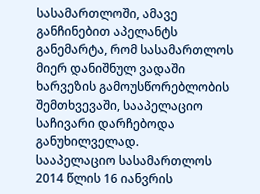სასამართლოში, ამავე განჩინებით აპელანტს განემარტა, რომ სასამართლოს მიერ დანიშნულ ვადაში ხარვეზის გამოუსწორებლობის შემთხვევაში, სააპელაციო საჩივარი დარჩებოდა განუხილველად.
სააპელაციო სასამართლოს 2014 წლის 16 იანვრის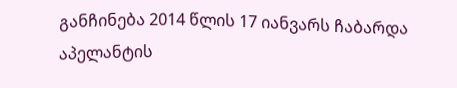განჩინება 2014 წლის 17 იანვარს ჩაბარდა აპელანტის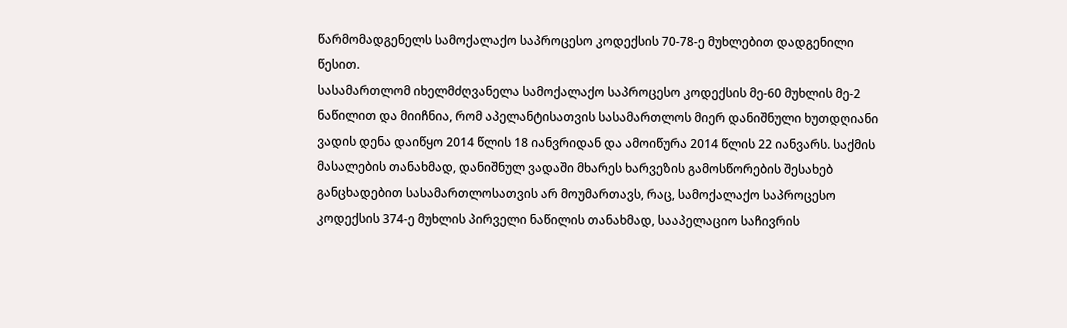წარმომადგენელს სამოქალაქო საპროცესო კოდექსის 70-78-ე მუხლებით დადგენილი წესით.
სასამართლომ იხელმძღვანელა სამოქალაქო საპროცესო კოდექსის მე-60 მუხლის მე-2 ნაწილით და მიიჩნია, რომ აპელანტისათვის სასამართლოს მიერ დანიშნული ხუთდღიანი ვადის დენა დაიწყო 2014 წლის 18 იანვრიდან და ამოიწურა 2014 წლის 22 იანვარს. საქმის მასალების თანახმად, დანიშნულ ვადაში მხარეს ხარვეზის გამოსწორების შესახებ განცხადებით სასამართლოსათვის არ მოუმართავს, რაც, სამოქალაქო საპროცესო კოდექსის 374-ე მუხლის პირველი ნაწილის თანახმად, სააპელაციო საჩივრის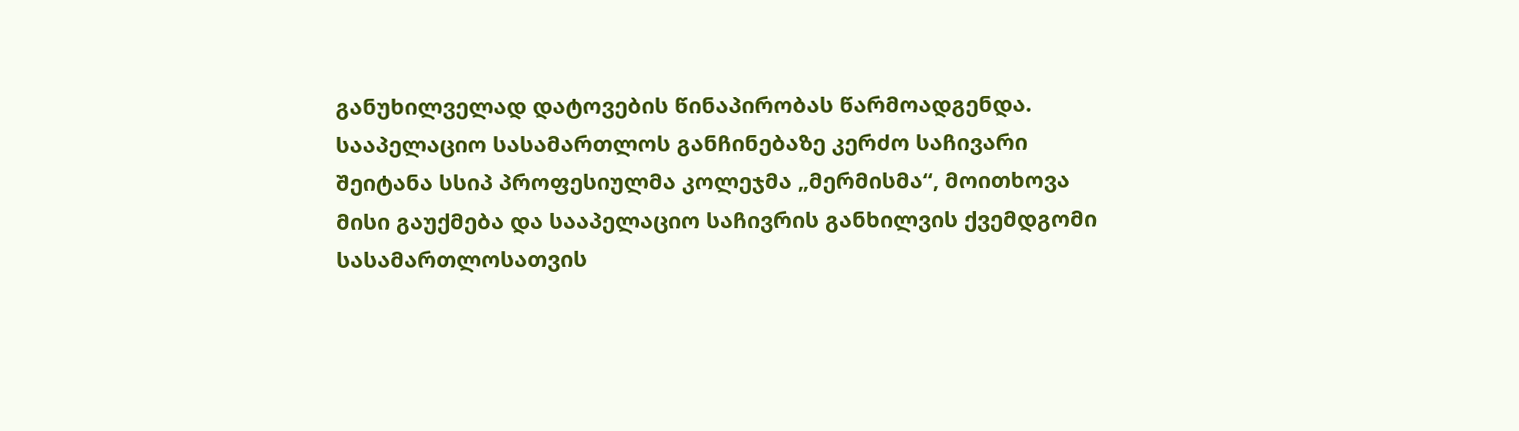განუხილველად დატოვების წინაპირობას წარმოადგენდა.
სააპელაციო სასამართლოს განჩინებაზე კერძო საჩივარი შეიტანა სსიპ პროფესიულმა კოლეჯმა „მერმისმა“, მოითხოვა მისი გაუქმება და სააპელაციო საჩივრის განხილვის ქვემდგომი სასამართლოსათვის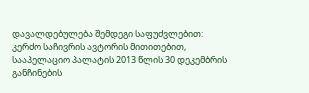დავალდებულება შემდეგი საფუძვლებით:
კერძო საჩივრის ავტორის მითითებით, სააპელაციო პალატის 2013 წლის 30 დეკემბრის განჩინების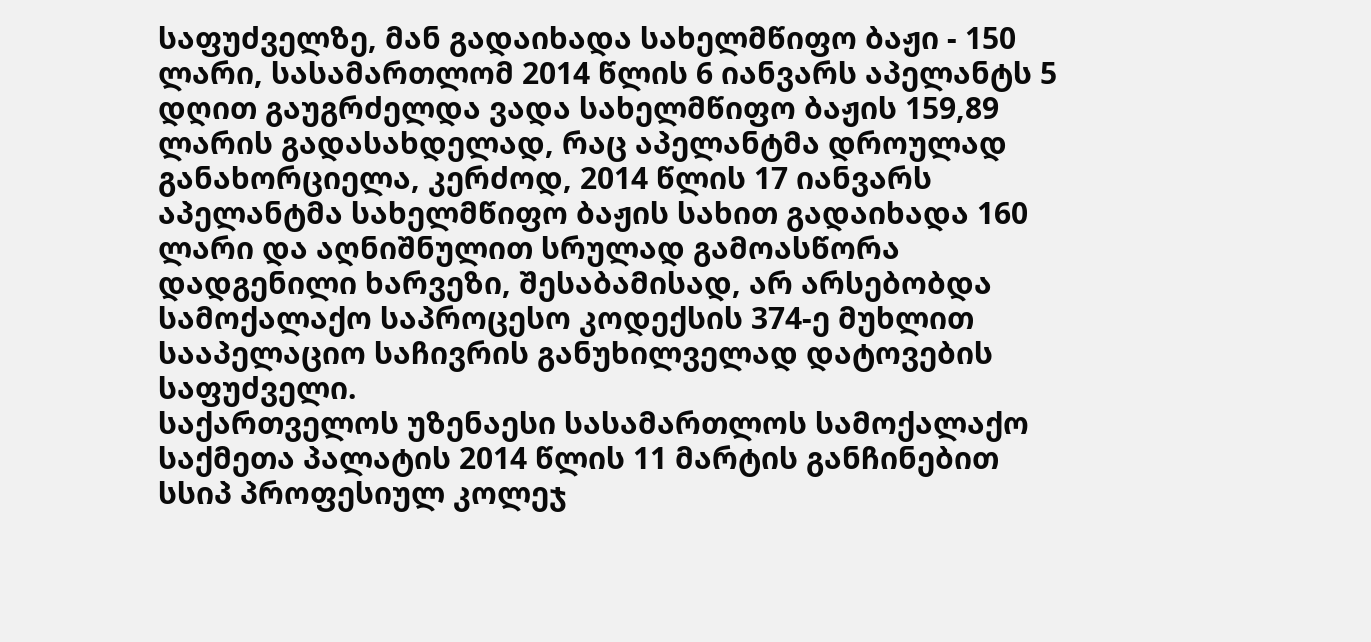საფუძველზე, მან გადაიხადა სახელმწიფო ბაჟი - 150 ლარი, სასამართლომ 2014 წლის 6 იანვარს აპელანტს 5 დღით გაუგრძელდა ვადა სახელმწიფო ბაჟის 159,89 ლარის გადასახდელად, რაც აპელანტმა დროულად განახორციელა, კერძოდ, 2014 წლის 17 იანვარს აპელანტმა სახელმწიფო ბაჟის სახით გადაიხადა 160 ლარი და აღნიშნულით სრულად გამოასწორა დადგენილი ხარვეზი, შესაბამისად, არ არსებობდა სამოქალაქო საპროცესო კოდექსის 374-ე მუხლით სააპელაციო საჩივრის განუხილველად დატოვების საფუძველი.
საქართველოს უზენაესი სასამართლოს სამოქალაქო საქმეთა პალატის 2014 წლის 11 მარტის განჩინებით სსიპ პროფესიულ კოლეჯ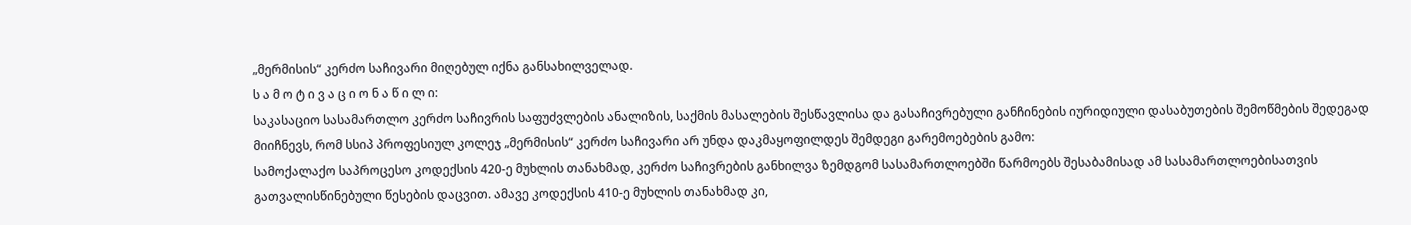„მერმისის“ კერძო საჩივარი მიღებულ იქნა განსახილველად.
ს ა მ ო ტ ი ვ ა ც ი ო ნ ა წ ი ლ ი:
საკასაციო სასამართლო კერძო საჩივრის საფუძვლების ანალიზის, საქმის მასალების შესწავლისა და გასაჩივრებული განჩინების იურიდიული დასაბუთების შემოწმების შედეგად მიიჩნევს, რომ სსიპ პროფესიულ კოლეჯ „მერმისის“ კერძო საჩივარი არ უნდა დაკმაყოფილდეს შემდეგი გარემოებების გამო:
სამოქალაქო საპროცესო კოდექსის 420-ე მუხლის თანახმად, კერძო საჩივრების განხილვა ზემდგომ სასამართლოებში წარმოებს შესაბამისად ამ სასამართლოებისათვის გათვალისწინებული წესების დაცვით. ამავე კოდექსის 410-ე მუხლის თანახმად კი,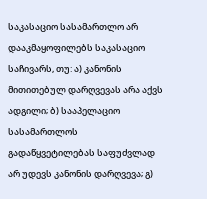საკასაციო სასამართლო არ დააკმაყოფილებს საკასაციო საჩივარს, თუ: ა) კანონის მითითებულ დარღვევას არა აქვს ადგილი; ბ) სააპელაციო სასამართლოს გადაწყვეტილებას საფუძვლად არ უდევს კანონის დარღვევა; გ)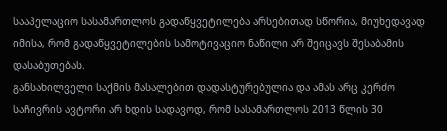სააპელაციო სასამართლოს გადაწყვეტილება არსებითად სწორია, მიუხედავად იმისა, რომ გადაწყვეტილების სამოტივაციო ნაწილი არ შეიცავს შესაბამის დასაბუთებას.
განსახილველი საქმის მასალებით დადასტურებულია და ამას არც კერძო საჩივრის ავტორი არ ხდის სადავოდ, რომ სასამართლოს 2013 წლის 30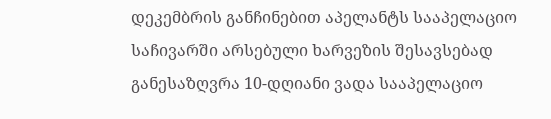დეკემბრის განჩინებით აპელანტს სააპელაციო საჩივარში არსებული ხარვეზის შესავსებად განესაზღვრა 10-დღიანი ვადა სააპელაციო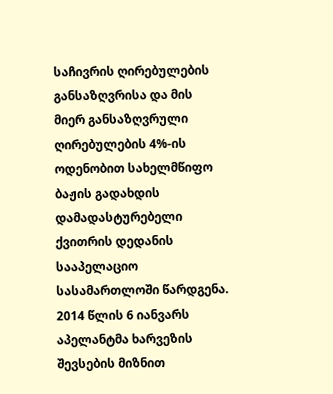საჩივრის ღირებულების განსაზღვრისა და მის მიერ განსაზღვრული ღირებულების 4%-ის ოდენობით სახელმწიფო ბაჟის გადახდის დამადასტურებელი ქვითრის დედანის სააპელაციო სასამართლოში წარდგენა.
2014 წლის 6 იანვარს აპელანტმა ხარვეზის შევსების მიზნით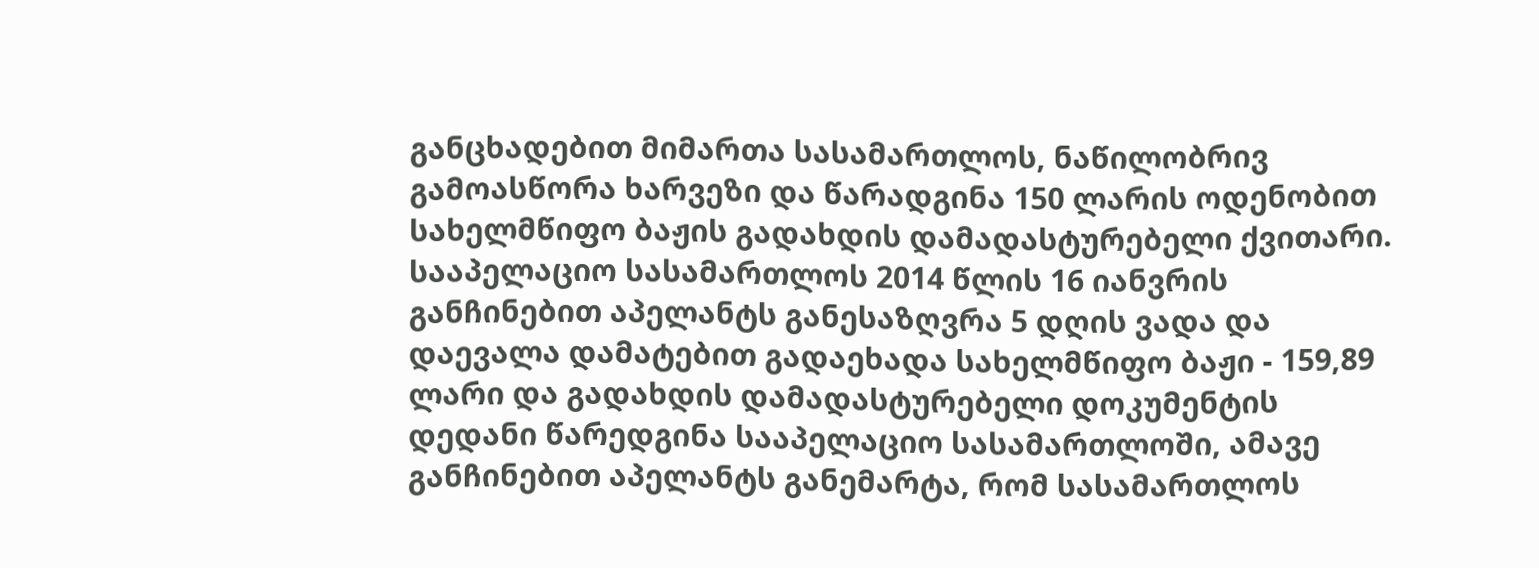განცხადებით მიმართა სასამართლოს, ნაწილობრივ გამოასწორა ხარვეზი და წარადგინა 150 ლარის ოდენობით სახელმწიფო ბაჟის გადახდის დამადასტურებელი ქვითარი.
სააპელაციო სასამართლოს 2014 წლის 16 იანვრის განჩინებით აპელანტს განესაზღვრა 5 დღის ვადა და დაევალა დამატებით გადაეხადა სახელმწიფო ბაჟი - 159,89 ლარი და გადახდის დამადასტურებელი დოკუმენტის დედანი წარედგინა სააპელაციო სასამართლოში, ამავე განჩინებით აპელანტს განემარტა, რომ სასამართლოს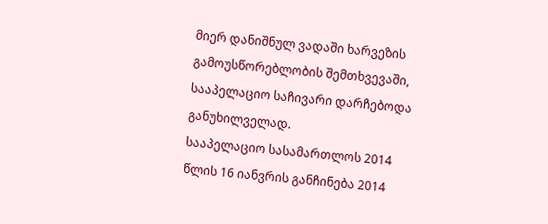მიერ დანიშნულ ვადაში ხარვეზის გამოუსწორებლობის შემთხვევაში, სააპელაციო საჩივარი დარჩებოდა განუხილველად.
სააპელაციო სასამართლოს 2014 წლის 16 იანვრის განჩინება 2014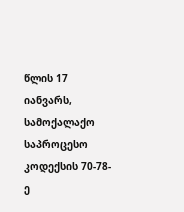წლის 17 იანვარს, სამოქალაქო საპროცესო კოდექსის 70-78-ე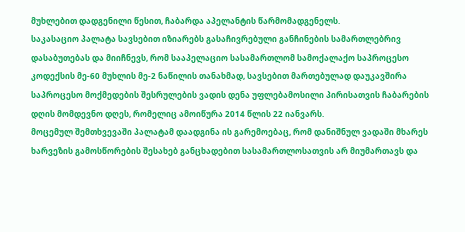მუხლებით დადგენილი წესით, ჩაბარდა აპელანტის წარმომადგენელს.
საკასაციო პალატა სავსებით იზიარებს გასაჩივრებული განჩინების სამართლებრივ დასაბუთებას და მიიჩნევს, რომ სააპელაციო სასამართლომ სამოქალაქო საპროცესო კოდექსის მე-60 მუხლის მე-2 ნაწილის თანახმად, სავსებით მართებულად დაუკავშირა საპროცესო მოქმედების შესრულების ვადის დენა უფლებამოსილი პირისათვის ჩაბარების დღის მომდევნო დღეს, რომელიც ამოიწურა 2014 წლის 22 იანვარს.
მოცემულ შემთხვევაში პალატამ დაადგინა ის გარემოებაც, რომ დანიშნულ ვადაში მხარეს ხარვეზის გამოსწორების შესახებ განცხადებით სასამართლოსათვის არ მიუმართავს და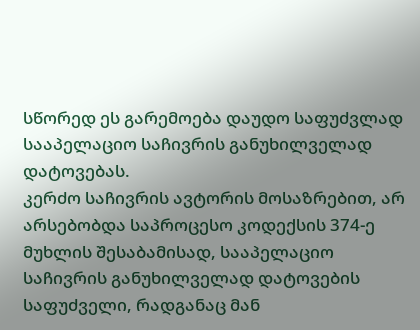სწორედ ეს გარემოება დაუდო საფუძვლად სააპელაციო საჩივრის განუხილველად დატოვებას.
კერძო საჩივრის ავტორის მოსაზრებით, არ არსებობდა საპროცესო კოდექსის 374-ე მუხლის შესაბამისად, სააპელაციო საჩივრის განუხილველად დატოვების საფუძველი, რადგანაც მან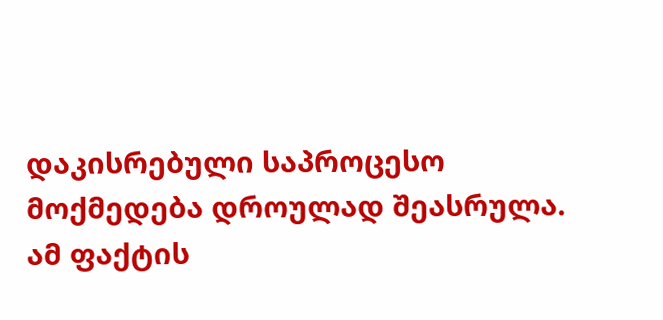დაკისრებული საპროცესო მოქმედება დროულად შეასრულა. ამ ფაქტის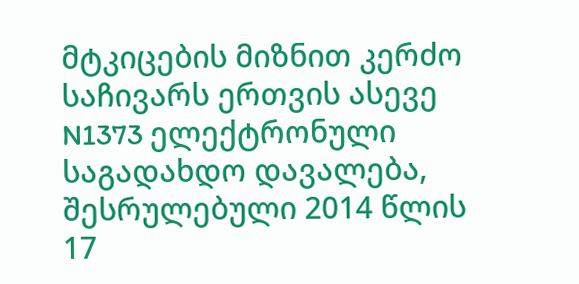მტკიცების მიზნით კერძო საჩივარს ერთვის ასევე N1373 ელექტრონული საგადახდო დავალება, შესრულებული 2014 წლის 17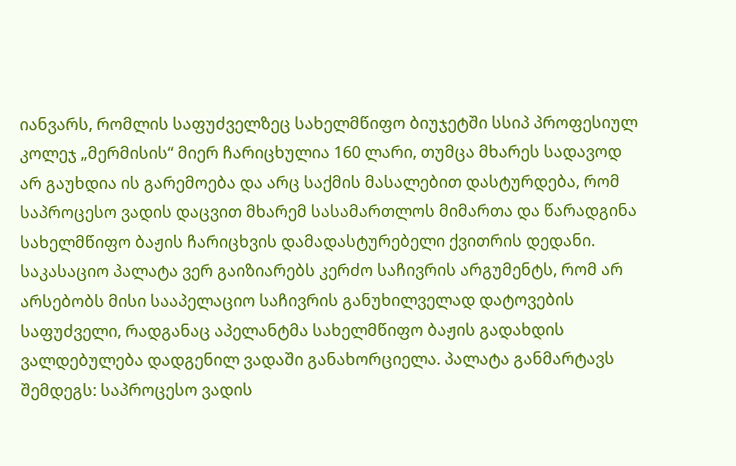იანვარს, რომლის საფუძველზეც სახელმწიფო ბიუჯეტში სსიპ პროფესიულ კოლეჯ „მერმისის“ მიერ ჩარიცხულია 160 ლარი, თუმცა მხარეს სადავოდ არ გაუხდია ის გარემოება და არც საქმის მასალებით დასტურდება, რომ საპროცესო ვადის დაცვით მხარემ სასამართლოს მიმართა და წარადგინა სახელმწიფო ბაჟის ჩარიცხვის დამადასტურებელი ქვითრის დედანი.
საკასაციო პალატა ვერ გაიზიარებს კერძო საჩივრის არგუმენტს, რომ არ არსებობს მისი სააპელაციო საჩივრის განუხილველად დატოვების საფუძველი, რადგანაც აპელანტმა სახელმწიფო ბაჟის გადახდის ვალდებულება დადგენილ ვადაში განახორციელა. პალატა განმარტავს შემდეგს: საპროცესო ვადის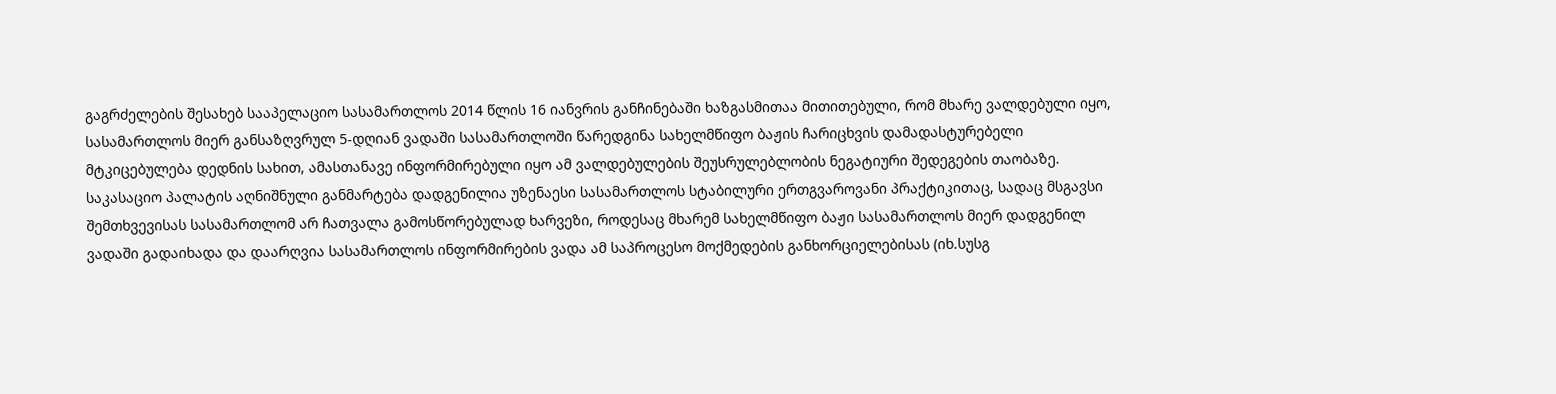გაგრძელების შესახებ სააპელაციო სასამართლოს 2014 წლის 16 იანვრის განჩინებაში ხაზგასმითაა მითითებული, რომ მხარე ვალდებული იყო, სასამართლოს მიერ განსაზღვრულ 5-დღიან ვადაში სასამართლოში წარედგინა სახელმწიფო ბაჟის ჩარიცხვის დამადასტურებელი მტკიცებულება დედნის სახით, ამასთანავე ინფორმირებული იყო ამ ვალდებულების შეუსრულებლობის ნეგატიური შედეგების თაობაზე. საკასაციო პალატის აღნიშნული განმარტება დადგენილია უზენაესი სასამართლოს სტაბილური ერთგვაროვანი პრაქტიკითაც, სადაც მსგავსი შემთხვევისას სასამართლომ არ ჩათვალა გამოსწორებულად ხარვეზი, როდესაც მხარემ სახელმწიფო ბაჟი სასამართლოს მიერ დადგენილ ვადაში გადაიხადა და დაარღვია სასამართლოს ინფორმირების ვადა ამ საპროცესო მოქმედების განხორციელებისას (იხ.სუსგ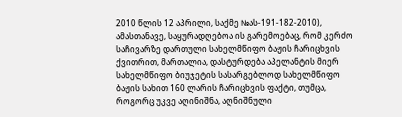2010 წლის 12 აპრილი, საქმე №ას-191-182-2010), ამასთანავე, საყურადღებოა ის გარემოებაც, რომ კერძო საჩივარზე დართული სახელმწიფო ბაჟის ჩარიცხვის ქვითრით, მართალია, დასტურდება აპელანტის მიერ სახელმწიფო ბიუჯეტის სასარგებლოდ სახელმწიფო ბაჟის სახით 160 ლარის ჩარიცხვის ფაქტი, თუმცა, როგორც უკვე აღინიშნა, აღნიშნული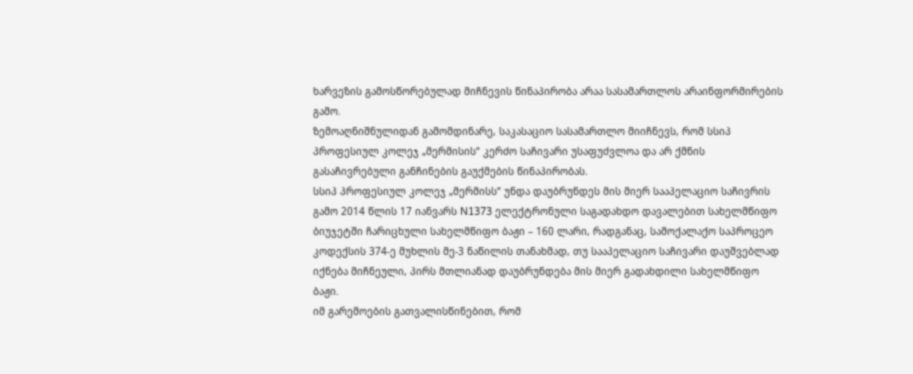ხარვეზის გამოსწორებულად მიჩნევის წინაპირობა არაა სასამართლოს არაინფორმირების გამო.
ზემოაღნიშნულიდან გამომდინარე, საკასაციო სასამართლო მიიჩნევს, რომ სსიპ პროფესიულ კოლეჯ „მერმისის“ კერძო საჩივარი უსაფუძვლოა და არ ქმნის გასაჩივრებული განჩინების გაუქმების წინაპირობას.
სსიპ პროფესიულ კოლეჯ „მერმისს“ უნდა დაუბრუნდეს მის მიერ სააპელაციო საჩივრის გამო 2014 წლის 17 იანვარს N1373 ელექტრონული საგადახდო დავალებით სახელმწიფო ბიუჯეტში ჩარიცხული სახელმწიფო ბაჟი – 160 ლარი, რადგანაც, სამოქალაქო საპროცეო კოდექსის 374-ე მუხლის მე-3 ნაწილის თანახმად, თუ სააპელაციო საჩივარი დაუშვებლად იქნება მიჩნეული, პირს მთლიანად დაუბრუნდება მის მიერ გადახდილი სახელმწიფო ბაჟი.
იმ გარემოების გათვალისწინებით, რომ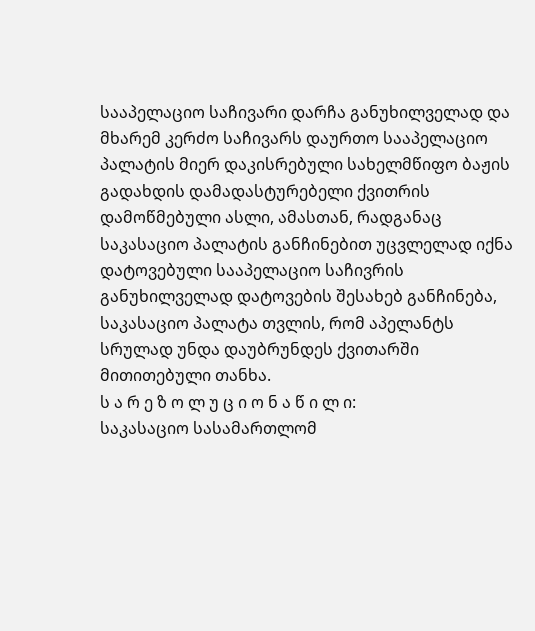სააპელაციო საჩივარი დარჩა განუხილველად და მხარემ კერძო საჩივარს დაურთო სააპელაციო პალატის მიერ დაკისრებული სახელმწიფო ბაჟის გადახდის დამადასტურებელი ქვითრის დამოწმებული ასლი, ამასთან, რადგანაც საკასაციო პალატის განჩინებით უცვლელად იქნა დატოვებული სააპელაციო საჩივრის განუხილველად დატოვების შესახებ განჩინება, საკასაციო პალატა თვლის, რომ აპელანტს სრულად უნდა დაუბრუნდეს ქვითარში მითითებული თანხა.
ს ა რ ე ზ ო ლ უ ც ი ო ნ ა წ ი ლ ი:
საკასაციო სასამართლომ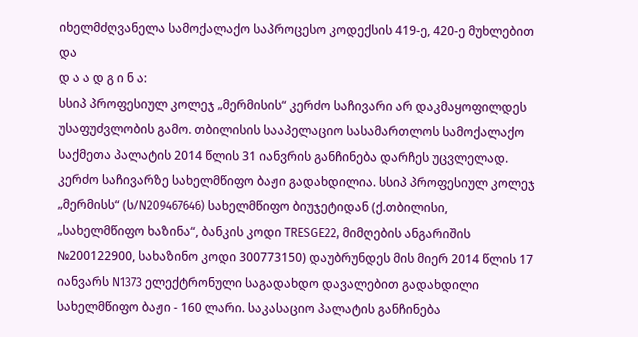იხელმძღვანელა სამოქალაქო საპროცესო კოდექსის 419-ე, 420-ე მუხლებით და
დ ა ა დ გ ი ნ ა:
სსიპ პროფესიულ კოლეჯ „მერმისის“ კერძო საჩივარი არ დაკმაყოფილდეს უსაფუძვლობის გამო. თბილისის სააპელაციო სასამართლოს სამოქალაქო საქმეთა პალატის 2014 წლის 31 იანვრის განჩინება დარჩეს უცვლელად. კერძო საჩივარზე სახელმწიფო ბაჟი გადახდილია. სსიპ პროფესიულ კოლეჯ „მერმისს“ (ს/N209467646) სახელმწიფო ბიუჯეტიდან (ქ.თბილისი, „სახელმწიფო ხაზინა“, ბანკის კოდი TRESGE22, მიმღების ანგარიშის №200122900, სახაზინო კოდი 300773150) დაუბრუნდეს მის მიერ 2014 წლის 17 იანვარს N1373 ელექტრონული საგადახდო დავალებით გადახდილი სახელმწიფო ბაჟი - 160 ლარი. საკასაციო პალატის განჩინება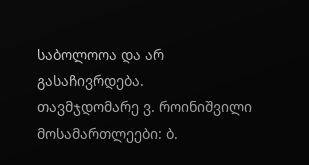საბოლოოა და არ გასაჩივრდება.
თავმჯდომარე ვ. როინიშვილი
მოსამართლეები: ბ.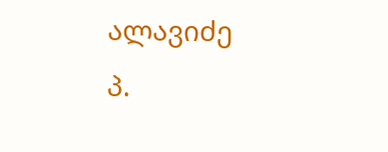ალავიძე
პ.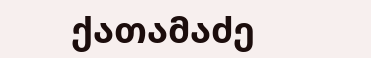ქათამაძე